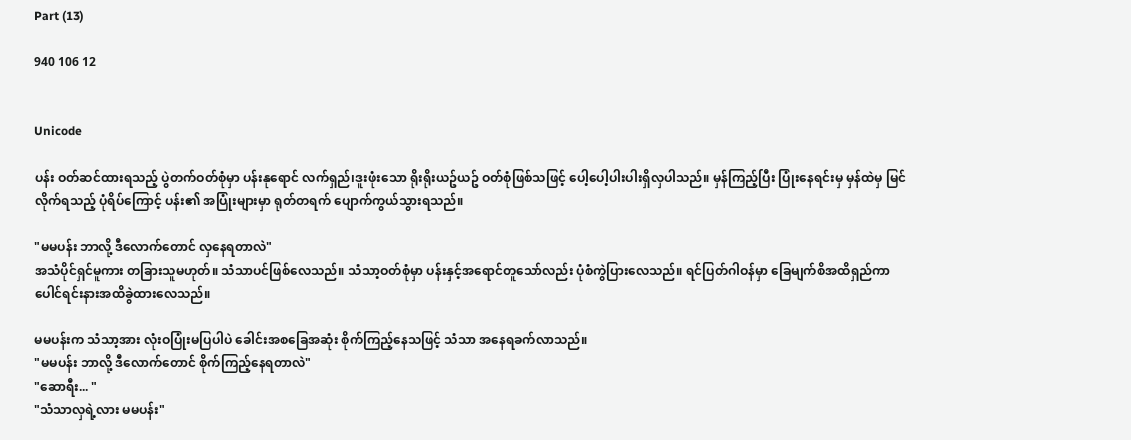Part (13)

940 106 12


Unicode

ပန်း ဝတ်ဆင်ထားရသည့် ပွဲတက်ဝတ်စုံမှာ ပန်းနုရောင် လက်ရှည်၊ဒူးဖုံးသော ရိုးရိုးယဥ်ယဥ် ဝတ်စုံဖြစ်သဖြင့် ပေါ့ပေါ့ပါးပါးရှိလှပါသည်။ မှန်ကြည့်ပြီး ပြုံးနေရင်းမှ မှန်ထဲမှ မြင်လိုက်ရသည့် ပုံရိပ်ကြောင့် ပန်း၏ အပြုံးများမှာ ရုတ်တရက် ပျောက်ကွယ်သွားရသည်။

"မမပန်း ဘာလို့ ဒီလောက်တောင် လှနေရတာလဲ"
အသံပိုင်ရှင်မူကား တခြားသူမဟုတ်။ သံသာပင်ဖြစ်လေသည်။ သံသာ့ဝတ်စုံမှာ ပန်းနှင့်အရောင်တူသော်လည်း ပုံစံကွဲပြားလေသည်။ ရင်ပြတ်ဂါဝန်မှာ ခြေမျက်စိအထိရှည်ကာ ပေါင်ရင်းနားအထိခွဲထားလေသည်။

မမပန်းက သံသာ့အား လုံးဝပြုံးမပြပါပဲ ခေါင်းအစခြေအဆုံး စိုက်ကြည့်နေသဖြင့် သံသာ အနေရခက်လာသည်။
"မမပန်း ဘာလို့ ဒီလောက်တောင် စိုက်ကြည့်နေရတာလဲ"
"ဆောရီး... "
"သံသာလှရဲ့လား မမပန်း"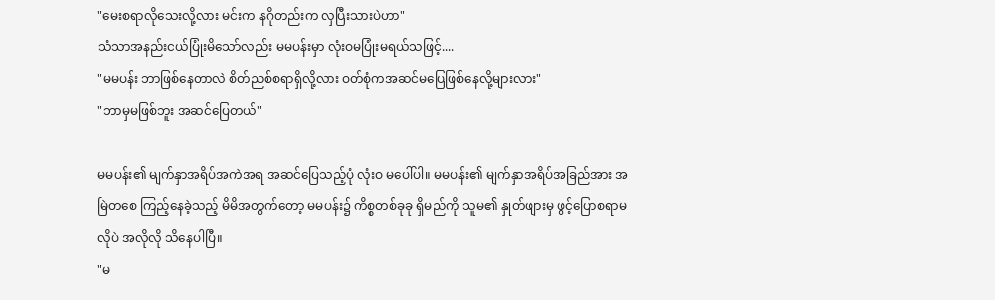"မေးစရာလိုသေးလို့လား မင်းက နဂိုတည်းက လှပြီးသားပဲဟာ"
သံသာအနည်းငယ်ပြုံးမိသော်လည်း မမပန်းမှာ လုံးဝမပြုံးမရယ်သဖြင့်....
"မမပန်း ဘာဖြစ်နေတာလဲ စိတ်ညစ်စရာရှိလို့လား ဝတ်စုံကအဆင်မပြေဖြစ်နေလို့များလား"
"ဘာမှမဖြစ်ဘူး အဆင်ပြေတယ်"

မမပန်း၏ မျက်နှာအရိပ်အကဲအရ အဆင်ပြေသည့်ပုံ လုံးဝ မပေါ်ပါ။ မမပန်း၏ မျက်နှာအရိပ်အခြည်အား အမြဲတစေ ကြည့်နေခဲ့သည့် မိမိအတွက်တော့ မမပန်း၌ ကိစ္စတစ်ခုခု ရှိမည်ကို သူမ၏ နှုတ်ဖျားမှ ဖွင့်ပြောစရာမလိုပဲ အလိုလို သိနေပါပြီ။
"မ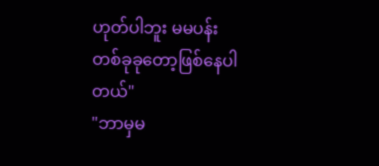ဟုတ်ပါဘူး မမပန်း တစ်ခုခုတော့ဖြစ်နေပါတယ်"
"ဘာမှမ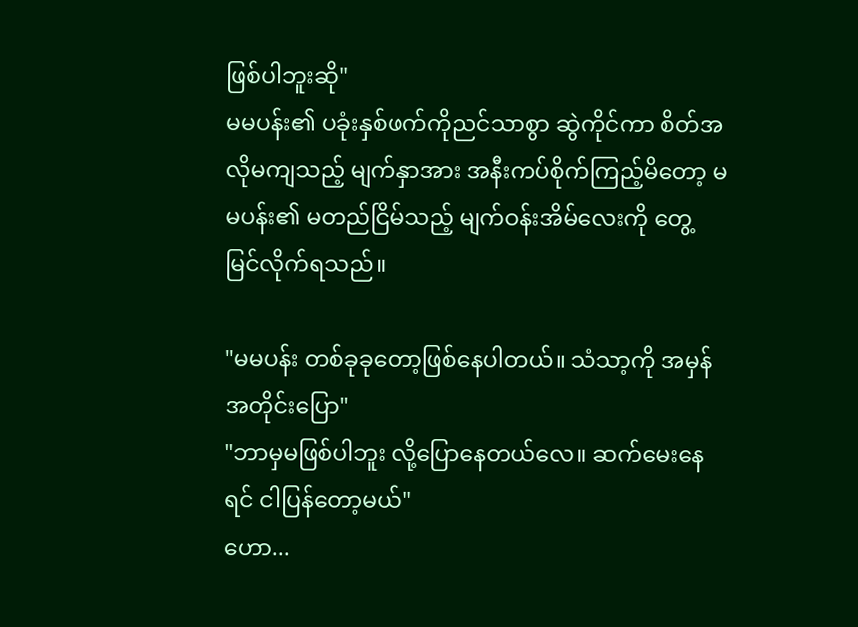ဖြစ်ပါဘူးဆို"
မမပန်း၏ ပခုံးနှစ်ဖက်ကိုညင်သာစွာ ဆွဲကိုင်ကာ စိတ်အလိုမကျသည့် မျက်နှာအား အနီးကပ်စိုက်ကြည့်မိတော့ မမပန်း၏ မတည်ငြိမ်သည့် မျက်ဝန်းအိမ်လေးကို တွေ့မြင်လိုက်ရသည်။

"မမပန်း တစ်ခုခုတော့ဖြစ်နေပါတယ်။ သံသာ့ကို အမှန်အတိုင်းပြော"
"ဘာမှမဖြစ်ပါဘူး လို့ပြောနေတယ်လေ။ ဆက်မေးနေရင် ငါပြန်တော့မယ်"
ဟော...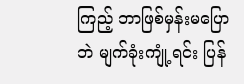ကြည့် ဘာဖြစ်မှန်းမပြောဘဲ မျက်ခုံးကျုံ့ရင်း ပြန်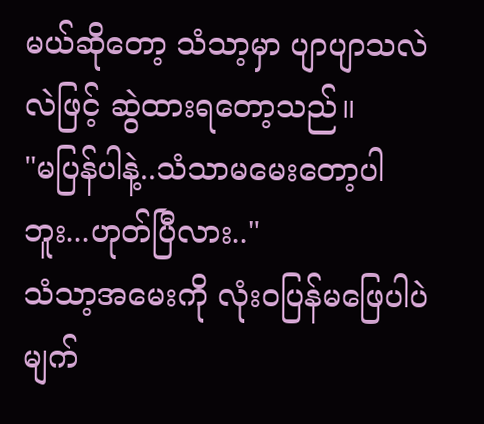မယ်ဆိုတော့ သံသာ့မှာ ပျာပျာသလဲလဲဖြင့် ဆွဲထားရတော့သည်။
"မပြန်ပါနဲ့..သံသာမမေးတော့ပါဘူး...ဟုတ်ပြီလား.."
သံသာ့အမေးကို လုံးဝပြန်မဖြေပါပဲ မျက်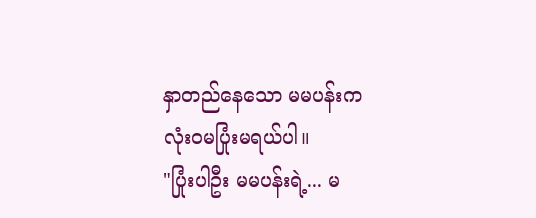နှာတည်နေသော မမပန်းက လုံးဝမပြုံးမရယ်ပါ။
"ပြုံးပါဦး မမပန်းရဲ့... မ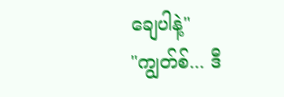ချေပါနဲ့"
"ကျွတ်စ်... ဒီ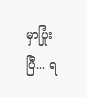မှာပြုံးပြီ... ရ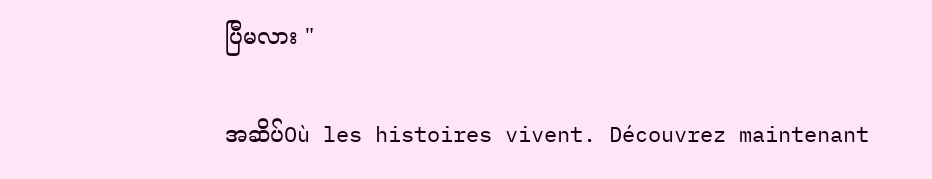ပြီမလား "

အဆိပ်Où les histoires vivent. Découvrez maintenant